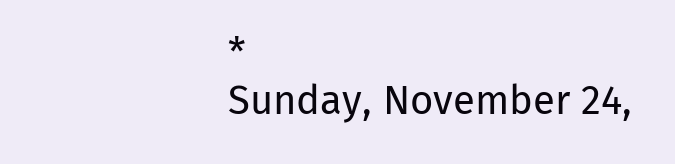*
Sunday, November 24,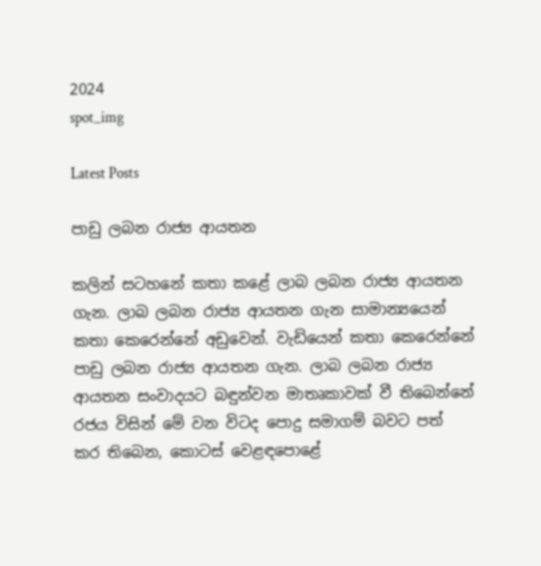2024
spot_img

Latest Posts

පාඩු ලබන රාජ්‍ය ආයතන

කලින් සටහනේ කතා කළේ ලාබ ලබන රාජ්‍ය ආයතන ගැන. ලාබ ලබන රාජ්‍ය ආයතන ගැන සාමාන්‍යයෙන් කතා කෙරෙන්නේ අඩුවෙන්. වැඩියෙන් කතා කෙරෙන්නේ පාඩු ලබන රාජ්‍ය ආයතන ගැන. ලාබ ලබන රාජ්‍ය ආයතන සංවාදයට බඳුන්වන මාතෘකාවක් වී තිබෙන්නේ රජය විසින් මේ වන විටද පොදු සමාගම් බවට පත් කර තිබෙන, කොටස් වෙළඳපොළේ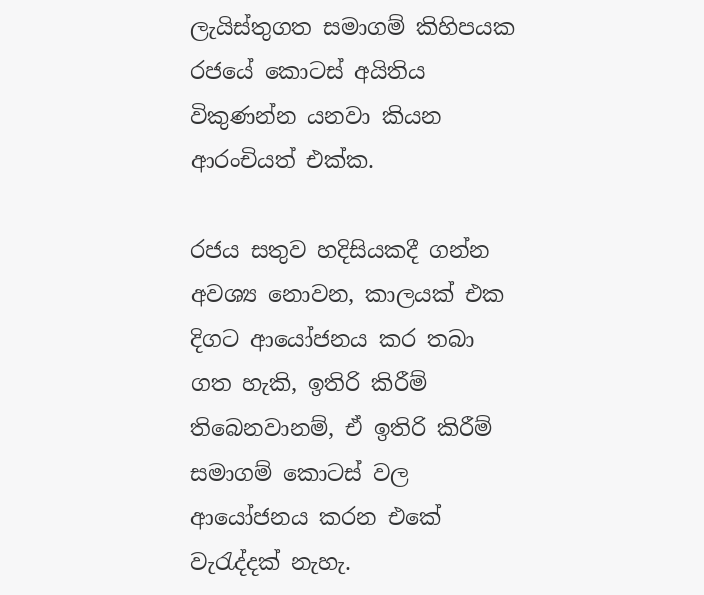ලැයිස්තුගත සමාගම් කිහිපයක රජයේ කොටස් අයිතිය විකුණන්න යනවා කියන ආරංචියත් එක්ක.

රජය සතුව හදිසියකදී ගන්න අවශ්‍ය නොවන, කාලයක් එක දිගට ආයෝජනය කර තබා ගත හැකි, ඉතිරි කිරීම් තිබෙනවානම්, ඒ ඉතිරි කිරීම් සමාගම් කොටස් වල ආයෝජනය කරන එකේ වැරැද්දක් නැහැ.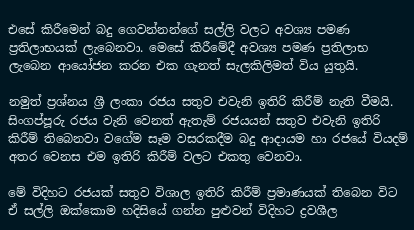එසේ කිරීමෙන් බදු ගෙවන්නන්ගේ සල්ලි වලට අවශ්‍ය පමණ ප්‍රතිලාභයක් ලැබෙනවා. මෙසේ කිරීමේදී අවශ්‍ය පමණ ප්‍රතිලාභ ලැබෙන ආයෝජන කරන එක ගැනත් සැලකිලිමත් විය යුතුයි.

නමුත් ප්‍රශ්නය ශ්‍රී ලංකා රජය සතුව එවැනි ඉතිරි කිරීම් නැති වීමයි. සිංගප්පූරු රජය වැනි වෙනත් ඇතැම් රජයයන් සතුව එවැනි ඉතිරි කිරීම් තිබෙනවා වගේම සෑම වසරකදීම බදු ආදායම හා රජයේ වියදම් අතර වෙනස එම ඉතිරි කිරීම් වලට එකතු වෙනවා.

මේ විදිහට රජයක් සතුව විශාල ඉතිරි කිරීම් ප්‍රමාණයක් තිබෙන විට ඒ සල්ලි ඔක්කොම හදිසියේ ගන්න පුළුවන් විදිහට ද්‍රවශීල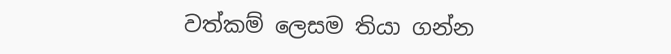වත්කම් ලෙසම තියා ගන්න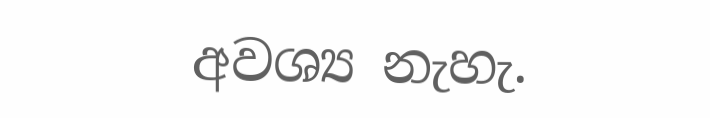අවශ්‍ය නැහැ.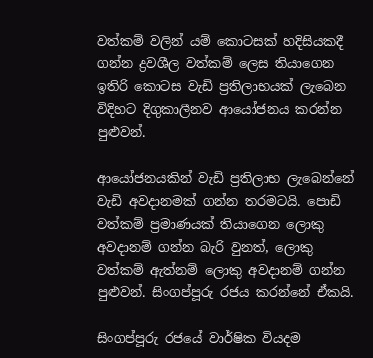වත්කම් වලින් යම් කොටසක් හදිසියකදී ගන්න ද්‍රවශීල වත්කම් ලෙස තියාගෙන ඉතිරි කොටස වැඩි ප්‍රතිලාභයක් ලැබෙන විදිහට දිගුකාලීනව ආයෝජනය කරන්න පුළුවන්.

ආයෝජනයකින් වැඩි ප්‍රතිලාභ ලැබෙන්නේ වැඩි අවදානමක් ගන්න තරමටයි. පොඩි වත්කම් ප්‍රමාණයක් තියාගෙන ලොකු අවදානම් ගන්න බැරි වුනත්, ලොකු වත්කම් ඇත්නම් ලොකු අවදානම් ගන්න පුළුවන්. සිංගප්පූරු රජය කරන්නේ ඒකයි.

සිංගප්පූරු රජයේ වාර්ෂික වියදම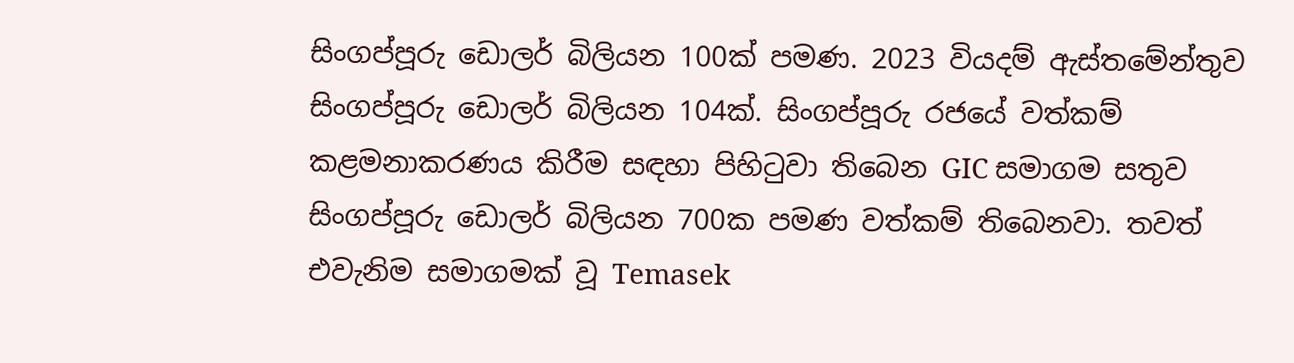සිංගප්පූරු ඩොලර් බිලියන 100ක් පමණ. 2023 වියදම් ඇස්තමේන්තුව සිංගප්පූරු ඩොලර් බිලියන 104ක්. සිංගප්පූරු රජයේ වත්කම් කළමනාකරණය කිරීම සඳහා පිහිටුවා තිබෙන GIC සමාගම සතුව සිංගප්පූරු ඩොලර් බිලියන 700ක පමණ වත්කම් තිබෙනවා. තවත් එවැනිම සමාගමක් වූ Temasek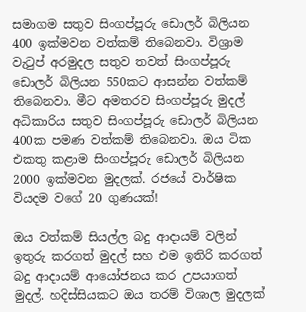සමාගම සතුව සිංගප්පූරු ඩොලර් බිලියන 400 ඉක්මවන වත්කම් තිබෙනවා. විශ්‍රාම වැටුප් අරමුදල සතුව තවත් සිංගප්පූරු ඩොලර් බිලියන 550කට ආසන්න වත්කම් තිබෙනවා. මීට අමතරව සිංගප්පූරු මුදල් අධිකාරිය සතුව සිංගප්පූරු ඩොලර් බිලියන 400ක පමණ වත්කම් තිබෙනවා. ඔය ටික එකතු කළාම සිංගප්පූරු ඩොලර් බිලියන 2000 ඉක්මවන මුදලක්. රජයේ වාර්ෂික වියදම වගේ 20 ගුණයක්!

ඔය වත්කම් සියල්ල බදු ආදායම් වලින් ඉතුරු කරගත් මුදල් සහ එම ඉතිරි කරගත් බදු ආදායම් ආයෝජනය කර උපයාගත් මුදල්. හදිස්සියකට ඔය තරම් විශාල මුදලක්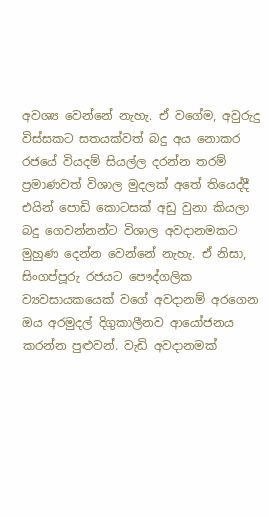අවශ්‍ය වෙන්නේ නැහැ. ඒ වගේම, අවුරුදු විස්සකට සතයක්වත් බදු අය නොකර රජයේ වියදම් සියල්ල දරන්න තරම් ප්‍රමාණවත් විශාල මුදලක් අතේ තියෙද්දී එයින් පොඩි කොටසක් අඩු වුනා කියලා බදු ගෙවන්නන්ට විශාල අවදානමකට මුහුණ දෙන්න වෙන්නේ නැහැ. ඒ නිසා, සිංගප්පූරු රජයට පෞද්ගලික ව්‍යවසායකයෙක් වගේ අවදානම් අරගෙන ඔය අරමුදල් දිගුකාලීනව ආයෝජනය කරන්න පුළුවන්. වැඩි අවදානමක්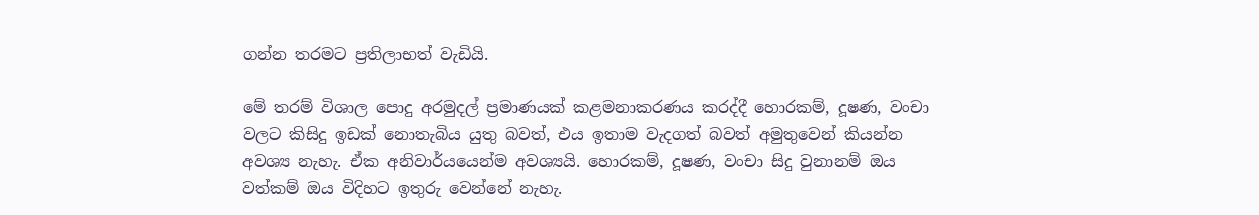ගන්න තරමට ප්‍රතිලාභත් වැඩියි.

මේ තරම් විශාල පොදු අරමුදල් ප්‍රමාණයක් කළමනාකරණය කරද්දී හොරකම්, දූෂණ, වංචා වලට කිසිදු ඉඩක් නොතැබිය යුතු බවත්, එය ඉතාම වැදගත් බවත් අමුතුවෙන් කියන්න අවශ්‍ය නැහැ. ඒක අනිවාර්යයෙන්ම අවශ්‍යයි. හොරකම්, දූෂණ, වංචා සිදු වුනානම් ඔය වත්කම් ඔය විදිහට ඉතුරු වෙන්නේ නැහැ.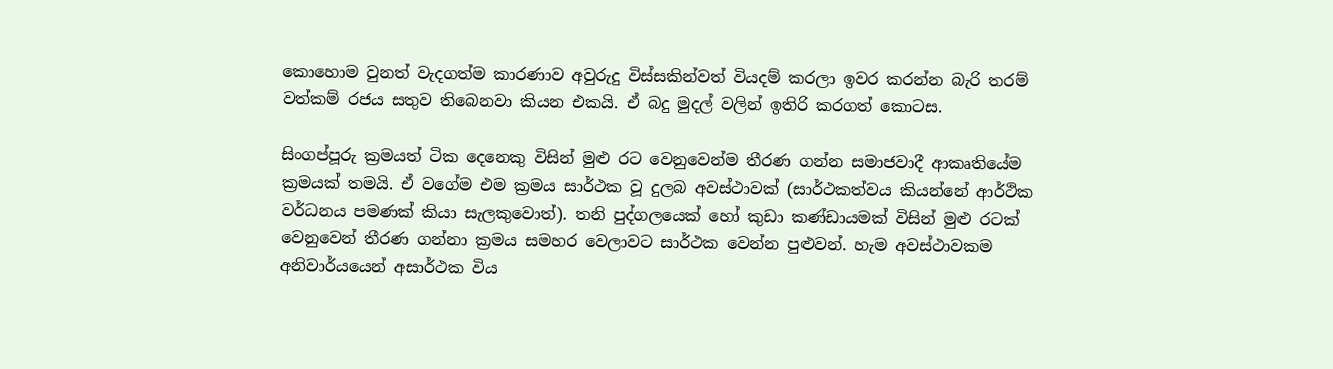කොහොම වුනත් වැදගත්ම කාරණාව අවුරුදු විස්සකින්වත් වියදම් කරලා ඉවර කරන්න බැරි තරම් වත්කම් රජය සතුව තිබෙනවා කියන එකයි. ඒ බදු මුදල් වලින් ඉතිරි කරගත් කොටස.

සිංගප්පූරු ක්‍රමයත් ටික දෙනෙකු විසින් මුළු රට වෙනුවෙන්ම තීරණ ගන්න සමාජවාදී ආකෘතියේම ක්‍රමයක් තමයි. ඒ වගේම එම ක්‍රමය සාර්ථක වූ දුලබ අවස්ථාවක් (සාර්ථකත්වය කියන්නේ ආර්ථික වර්ධනය පමණක් කියා සැලකුවොත්). තනි පුද්ගලයෙක් හෝ කුඩා කණ්ඩායමක් විසින් මුළු රටක් වෙනුවෙන් තීරණ ගන්නා ක්‍රමය සමහර වෙලාවට සාර්ථක වෙන්න පුළුවන්. හැම අවස්ථාවකම අනිවාර්යයෙන් අසාර්ථක විය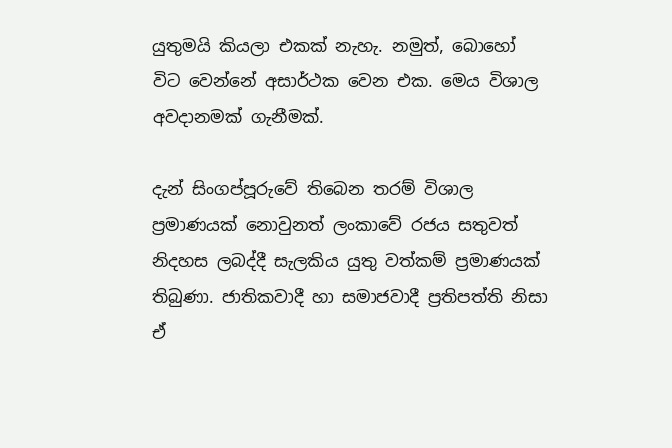යුතුමයි කියලා එකක් නැහැ. නමුත්, බොහෝ විට වෙන්නේ අසාර්ථක වෙන එක. මෙය විශාල අවදානමක් ගැනීමක්.

දැන් සිංගප්පූරුවේ තිබෙන තරම් විශාල ප්‍රමාණයක් නොවුනත් ලංකාවේ රජය සතුවත් නිදහස ලබද්දී සැලකිය යුතු වත්කම් ප්‍රමාණයක් තිබුණා. ජාතිකවාදී හා සමාජවාදී ප්‍රතිපත්ති නිසා ඒ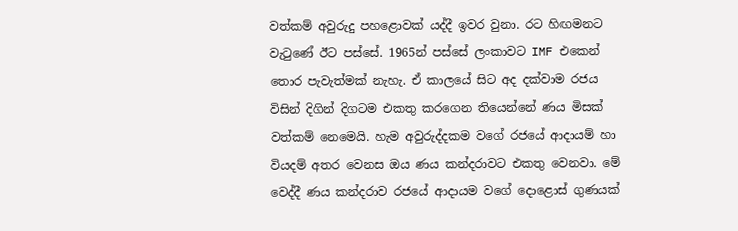වත්කම් අවුරුදු පහළොවක් යද්දී ඉවර වුනා. රට හිඟමනට වැටුණේ ඊට පස්සේ. 1965න් පස්සේ ලංකාවට IMF එකෙන් තොර පැවැත්මක් නැහැ. ඒ කාලයේ සිට අද දක්වාම රජය විසින් දිගින් දිගටම එකතු කරගෙන තියෙන්නේ ණය මිසක් වත්කම් නෙමෙයි. හැම අවුරුද්දකම වගේ රජයේ ආදායම් හා වියදම් අතර වෙනස ඔය ණය කන්දරාවට එකතු වෙනවා. මේ වෙද්දී ණය කන්දරාව රජයේ ආදායම වගේ දොළොස් ගුණයක්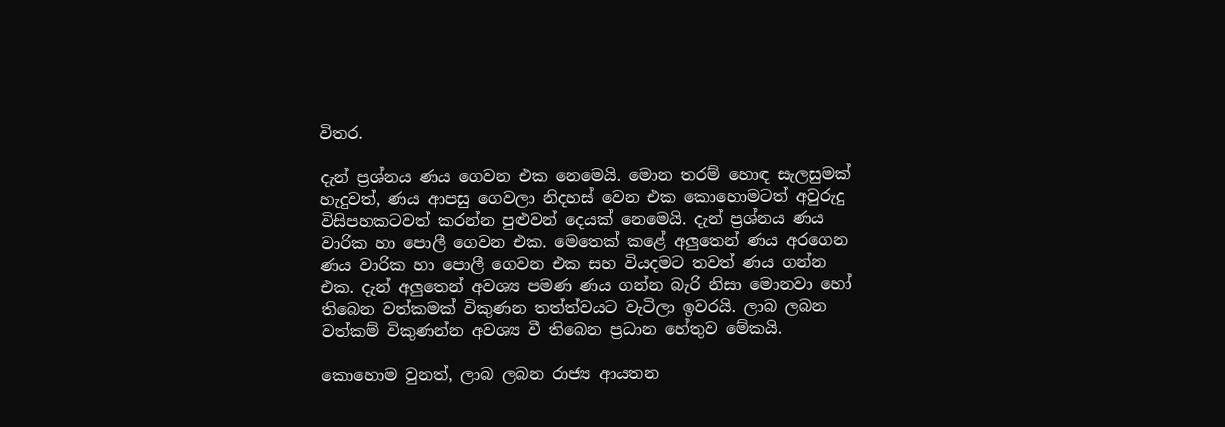විතර.

දැන් ප්‍රශ්නය ණය ගෙවන එක නෙමෙයි. මොන තරම් හොඳ සැලසුමක් හැදුවත්, ණය ආපසු ගෙවලා නිදහස් වෙන එක කොහොමටත් අවුරුදු විසිපහකටවත් කරන්න පුළුවන් දෙයක් නෙමෙයි. දැන් ප්‍රශ්නය ණය වාරික හා පොලී ගෙවන එක. මෙතෙක් කළේ අලුතෙන් ණය අරගෙන ණය වාරික හා පොලී ගෙවන එක සහ වියදමට තවත් ණය ගන්න එක. දැන් අලුතෙන් අවශ්‍ය පමණ ණය ගන්න බැරි නිසා මොනවා හෝ තිබෙන වත්කමක් විකුණන තත්ත්වයට වැටිලා ඉවරයි. ලාබ ලබන වත්කම් විකුණන්න අවශ්‍ය වී තිබෙන ප්‍රධාන හේතුව මේකයි.

කොහොම වුනත්, ලාබ ලබන රාජ්‍ය ආයතන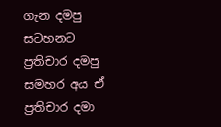ගැන දමපු සටහනට ප්‍රතිචාර දමපු සමහර අය ඒ ප්‍රතිචාර දමා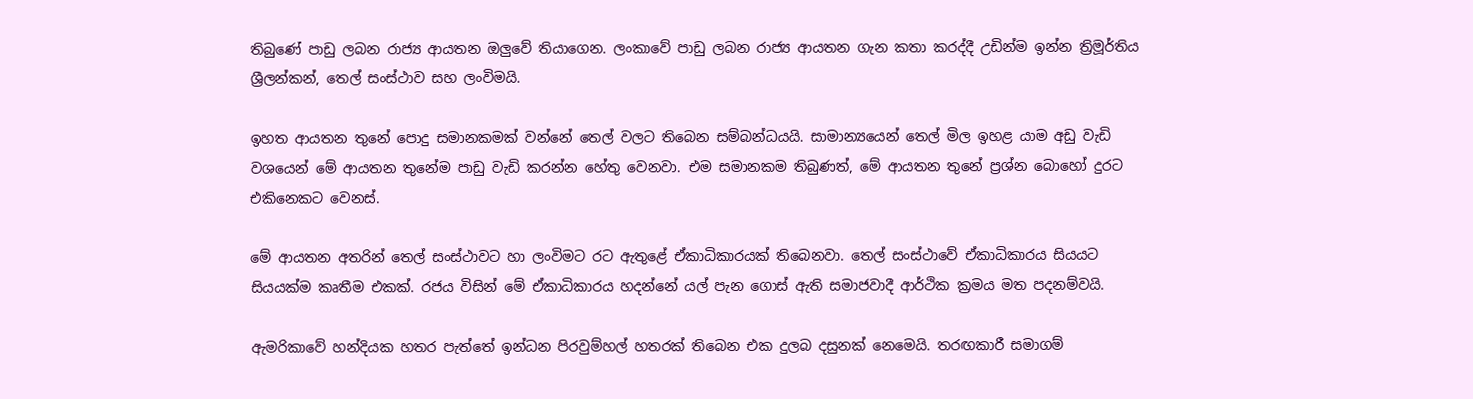තිබුණේ පාඩු ලබන රාජ්‍ය ආයතන ඔලුවේ තියාගෙන. ලංකාවේ පාඩු ලබන රාජ්‍ය ආයතන ගැන කතා කරද්දී උඩින්ම ඉන්න ත්‍රිමූර්තිය ශ්‍රීලන්කන්, තෙල් සංස්ථාව සහ ලංවිමයි.

ඉහත ආයතන තුනේ පොදු සමානකමක් වන්නේ තෙල් වලට තිබෙන සම්බන්ධයයි. සාමාන්‍යයෙන් තෙල් මිල ඉහළ යාම අඩු වැඩි වශයෙන් මේ ආයතන තුනේම පාඩු වැඩි කරන්න හේතු වෙනවා. එම සමානකම තිබුණත්, මේ ආයතන තුනේ ප්‍රශ්න බොහෝ දුරට එකිනෙකට වෙනස්.

මේ ආයතන අතරින් තෙල් සංස්ථාවට හා ලංවිමට රට ඇතුළේ ඒකාධිකාරයක් තිබෙනවා. තෙල් සංස්ථාවේ ඒකාධිකාරය සියයට සියයක්ම කෘතීම එකක්. රජය විසින් මේ ඒකාධිකාරය හදන්නේ යල් පැන ගොස් ඇති සමාජවාදී ආර්ථික ක්‍රමය මත පදනම්වයි.

ඇමරිකාවේ හන්දියක හතර පැත්තේ ඉන්ධන පිරවුම්හල් හතරක් තිබෙන එක දුලබ දසුනක් නෙමෙයි. තරඟකාරී සමාගම්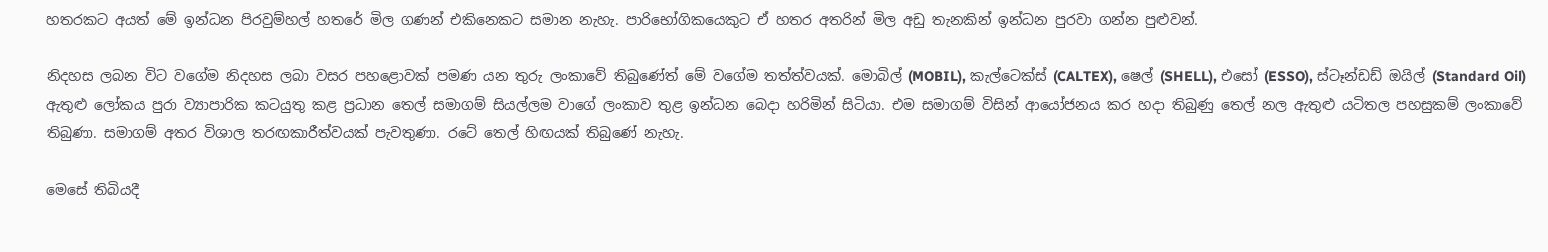හතරකට අයත් මේ ඉන්ධන පිරවුම්හල් හතරේ මිල ගණන් එකිනෙකට සමාන නැහැ. පාරිභෝගිකයෙකුට ඒ හතර අතරින් මිල අඩු තැනකින් ඉන්ධන පුරවා ගන්න පුළුවන්.

නිදහස ලබන විට වගේම නිදහස ලබා වසර පහළොවක් පමණ යන තුරු ලංකාවේ තිබුණේත් මේ වගේම තත්ත්වයක්. මොබිල් (MOBIL), කැල්ටෙක්ස් (CALTEX), ෂෙල් (SHELL), එසෝ (ESSO), ස්ටෑන්ඩඩ් ඔයිල් (Standard Oil) ඇතුළු ලෝකය පුරා ව්‍යාපාරික කටයුතු කළ ප්‍රධාන තෙල් සමාගම් සියල්ලම වාගේ ලංකාව තුළ ඉන්ධන බෙදා හරිමින් සිටියා. එම සමාගම් විසින් ආයෝජනය කර හදා තිබුණු තෙල් නල ඇතුළු යටිතල පහසුකම් ලංකාවේ තිබුණා. සමාගම් අතර විශාල තරඟකාරීත්වයක් පැවතුණා. රටේ තෙල් හිඟයක් තිබුණේ නැහැ.

මෙසේ තිබියදී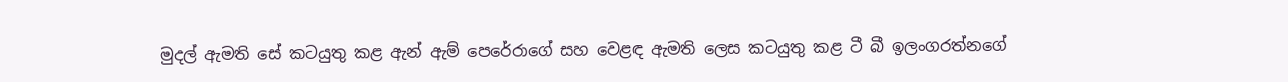මුදල් ඇමති සේ කටයුතු කළ ඇන් ඇම් පෙරේරාගේ සහ වෙළඳ ඇමති ලෙස කටයුතු කළ ටී බී ඉලංගරත්නගේ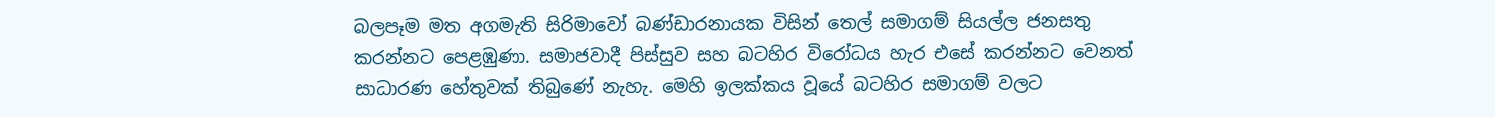බලපෑම මත අගමැති සිරිමාවෝ බණ්ඩාරනායක විසින් තෙල් සමාගම් සියල්ල ජනසතු කරන්නට පෙළඹුණා. සමාජවාදී පිස්සුව සහ බටහිර විරෝධය හැර එසේ කරන්නට වෙනත් සාධාරණ හේතුවක් තිබුණේ නැහැ. මෙහි ඉලක්කය වූයේ බටහිර සමාගම් වලට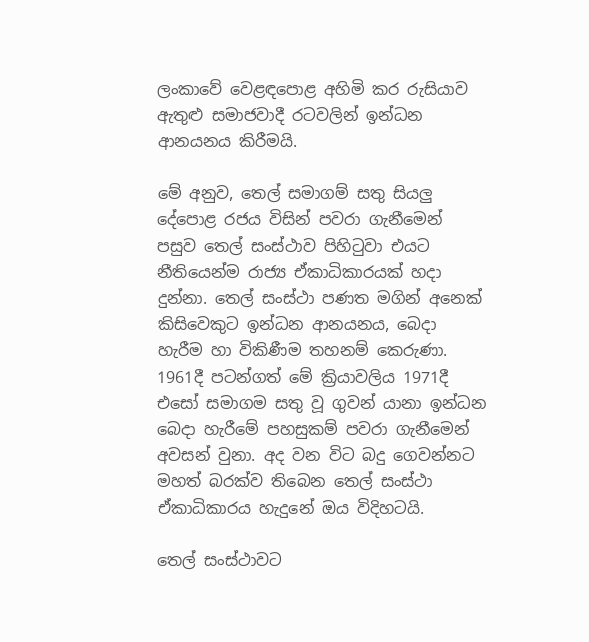ලංකාවේ වෙළඳපොළ අහිමි කර රුසියාව ඇතුළු සමාජවාදී රටවලින් ඉන්ධන ආනයනය කිරීමයි.

මේ අනුව, තෙල් සමාගම් සතු සියලු දේපොළ රජය විසින් පවරා ගැනීමෙන් පසුව තෙල් සංස්ථාව පිහිටුවා එයට නීතියෙන්ම රාජ්‍ය ඒකාධිකාරයක් හදා දුන්නා. තෙල් සංස්ථා පණත මගින් අනෙක් කිසිවෙකුට ඉන්ධන ආනයනය, බෙදා හැරීම හා විකිණීම තහනම් කෙරුණා. 1961දී පටන්ගත් මේ ක්‍රියාවලිය 1971දී එසෝ සමාගම සතු වූ ගුවන් යානා ඉන්ධන බෙදා හැරීමේ පහසුකම් පවරා ගැනීමෙන් අවසන් වුනා. අද වන විට බදු ගෙවන්නට මහත් බරක්ව තිබෙන තෙල් සංස්ථා ඒකාධිකාරය හැදුනේ ඔය විදිහටයි.

තෙල් සංස්ථාවට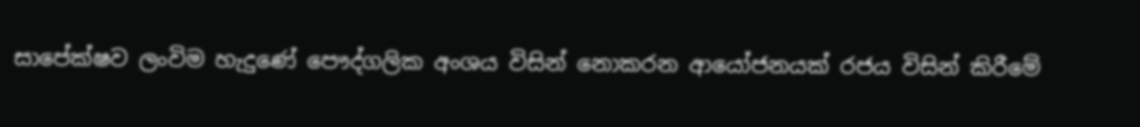සාපේක්ෂව ලංවිම හැදුණේ පෞද්ගලික අංශය විසින් නොකරන ආයෝජනයක් රජය විසින් කිරීමේ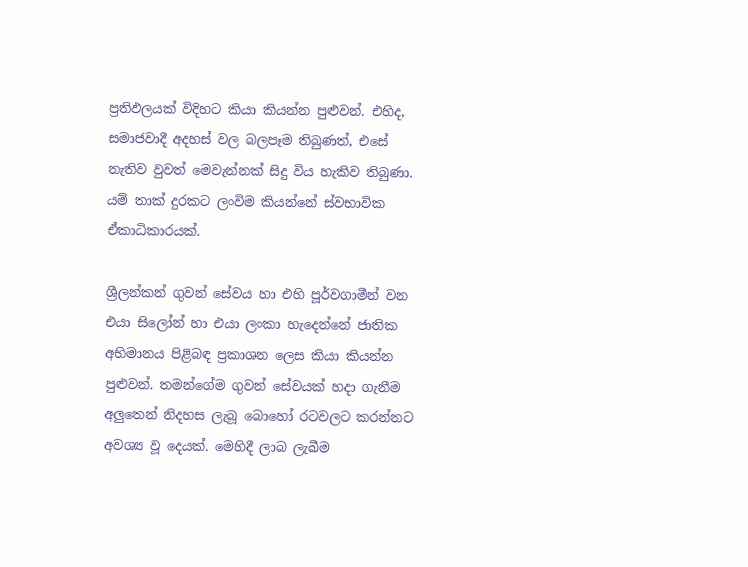ප්‍රතිඵලයක් විදිහට කියා කියන්න පුළුවන්. එහිද, සමාජවාදී අදහස් වල බලපෑම තිබුණත්, එසේ නැතිව වුවත් මෙවැන්නක් සිදු විය හැකිව තිබුණා. යම් තාක් දුරකට ලංවිම කියන්නේ ස්වභාවික ඒකාධිකාරයක්.

ශ්‍රීලන්කන් ගුවන් සේවය හා එහි පූර්වගාමීන් වන එයා සිලෝන් හා එයා ලංකා හැදෙන්නේ ජාතික අභිමානය පිළිබඳ ප්‍රකාශන ලෙස කියා කියන්න පුළුවන්. තමන්ගේම ගුවන් සේවයක් හදා ගැනීම අලුතෙන් නිදහස ලැබූ බොහෝ රටවලට කරන්නට අවශ්‍ය වූ දෙයක්. මෙහිදී ලාබ ලැබීම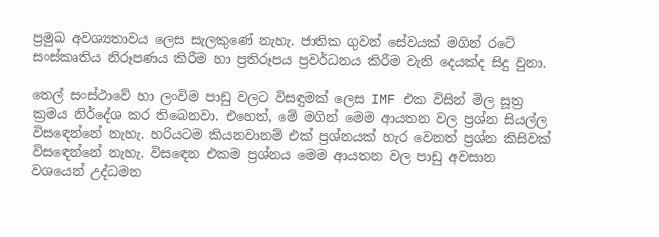ප්‍රමුඛ අවශ්‍යතාවය ලෙස සැලකුණේ නැහැ. ජාතික ගුවන් සේවයක් මගින් රටේ සංස්කෘතිය නිරූපණය කිරීම හා ප්‍රතිරූපය ප්‍රවර්ධනය කිරීම වැනි දෙයක්ද සිදු වුනා.

තෙල් සංස්ථාවේ හා ලංවිම පාඩු වලට විසඳුමක් ලෙස IMF එක විසින් මිල සූත්‍ර ක්‍රමය නිර්දේශ කර තිබෙනවා. එහෙත්, මේ මගින් මෙම ආයතන වල ප්‍රශ්න සියල්ල විසඳෙන්නේ නැහැ. හරියටම කියනවානම් එක් ප්‍රශ්නයක් හැර වෙනත් ප්‍රශ්න කිසිවක් විසඳෙන්නේ නැහැ. විසඳෙන එකම ප්‍රශ්නය මෙම ආයතන වල පාඩු අවසාන වශයෙන් උද්ධමන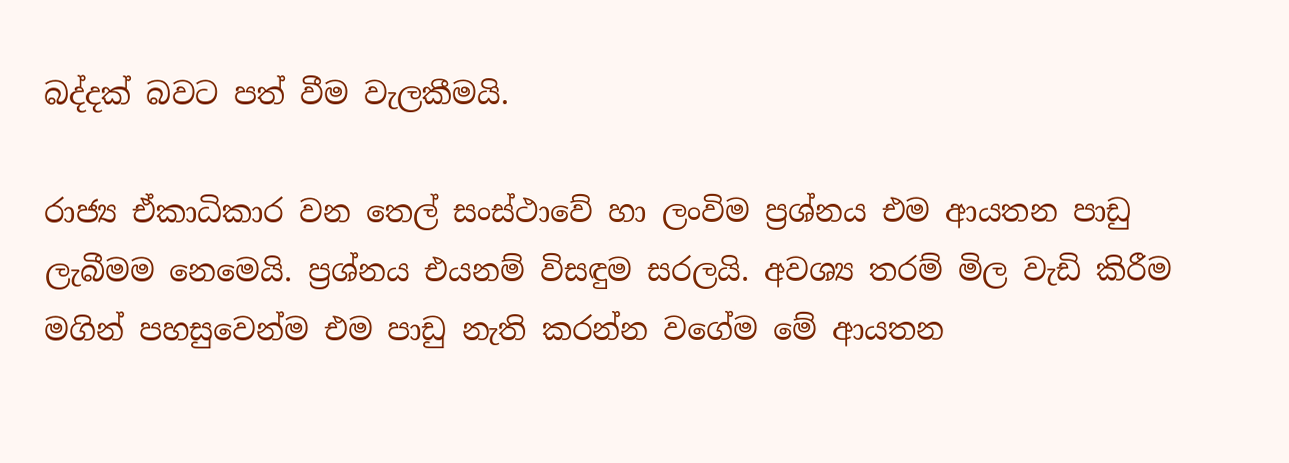බද්දක් බවට පත් වීම වැලකීමයි.

රාජ්‍ය ඒකාධිකාර වන තෙල් සංස්ථාවේ හා ලංවිම ප්‍රශ්නය එම ආයතන පාඩු ලැබීමම නෙමෙයි. ප්‍රශ්නය එයනම් විසඳුම සරලයි. අවශ්‍ය තරම් මිල වැඩි කිරීම මගින් පහසුවෙන්ම එම පාඩු නැති කරන්න වගේම මේ ආයතන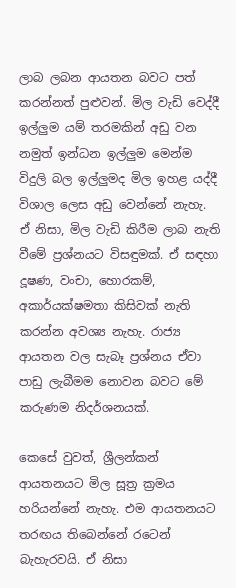ලාබ ලබන ආයතන බවට පත් කරන්නත් පුළුවන්. මිල වැඩි වෙද්දී ඉල්ලුම යම් තරමකින් අඩු වන නමුත් ඉන්ධන ඉල්ලුම මෙන්ම විදුලි බල ඉල්ලුමද මිල ඉහළ යද්දී විශාල ලෙස අඩු වෙන්නේ නැහැ. ඒ නිසා, මිල වැඩි කිරීම ලාබ නැති වීමේ ප්‍රශ්නයට විසඳුමක්. ඒ සඳහා දූෂණ, වංචා, හොරකම්, අකාර්යක්ෂමතා කිසිවක් නැති කරන්න අවශ්‍ය නැහැ. රාජ්‍ය ආයතන වල සැබෑ ප්‍රශ්නය ඒවා පාඩු ලැබීමම නොවන බවට මේ කරුණම නිදර්ශනයක්.

කෙසේ වුවත්, ශ්‍රීලන්කන් ආයතනයට මිල සූත්‍ර ක්‍රමය හරියන්නේ නැහැ. එම ආයතනයට තරඟය තිබෙන්නේ රටෙන් බැහැරවයි. ඒ නිසා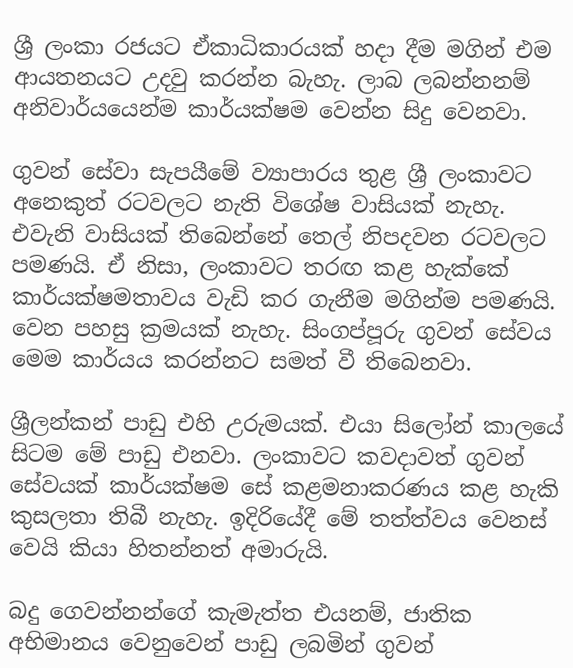ශ්‍රී ලංකා රජයට ඒකාධිකාරයක් හදා දීම මගින් එම ආයතනයට උදවු කරන්න බැහැ. ලාබ ලබන්නනම් අනිවාර්යයෙන්ම කාර්යක්ෂම වෙන්න සිදු වෙනවා.

ගුවන් සේවා සැපයීමේ ව්‍යාපාරය තුළ ශ්‍රී ලංකාවට අනෙකුත් රටවලට නැති විශේෂ වාසියක් නැහැ. එවැනි වාසියක් තිබෙන්නේ තෙල් නිපදවන රටවලට පමණයි. ඒ නිසා, ලංකාවට තරඟ කළ හැක්කේ කාර්යක්ෂමතාවය වැඩි කර ගැනීම මගින්ම පමණයි. වෙන පහසු ක්‍රමයක් නැහැ. සිංගප්පූරු ගුවන් සේවය මෙම කාර්යය කරන්නට සමත් වී තිබෙනවා.

ශ්‍රීලන්කන් පාඩු එහි උරුමයක්. එයා සිලෝන් කාලයේ සිටම මේ පාඩු එනවා. ලංකාවට කවදාවත් ගුවන් සේවයක් කාර්යක්ෂම සේ කළමනාකරණය කළ හැකි කුසලතා තිබී නැහැ. ඉදිරියේදී මේ තත්ත්වය වෙනස් වෙයි කියා හිතන්නත් අමාරුයි.

බදු ගෙවන්නන්ගේ කැමැත්ත එයනම්, ජාතික අභිමානය වෙනුවෙන් පාඩු ලබමින් ගුවන්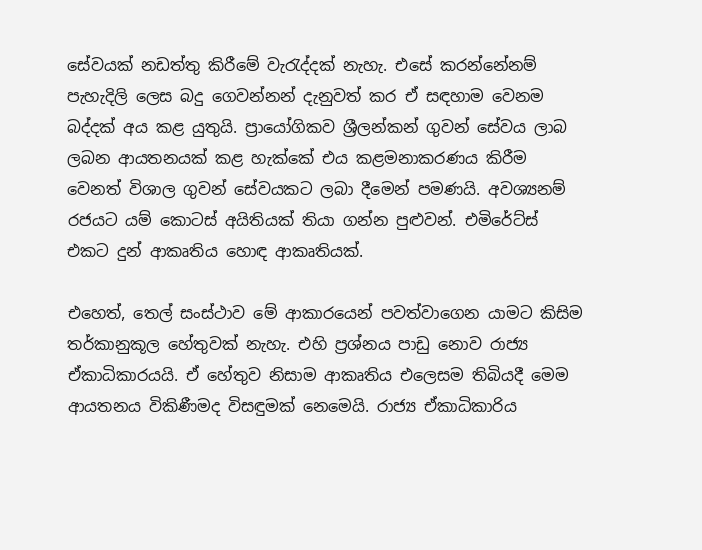සේවයක් නඩත්තු කිරීමේ වැරැද්දක් නැහැ. එසේ කරන්නේනම් පැහැදිලි ලෙස බදු ගෙවන්නන් දැනුවත් කර ඒ සඳහාම වෙනම බද්දක් අය කළ යුතුයි. ප්‍රායෝගිකව ශ්‍රීලන්කන් ගුවන් සේවය ලාබ ලබන ආයතනයක් කළ හැක්කේ එය කළමනාකරණය කිරීම වෙනත් විශාල ගුවන් සේවයකට ලබා දීමෙන් පමණයි. අවශ්‍යනම් රජයට යම් කොටස් අයිතියක් තියා ගන්න පුළුවන්. එමිරේට්ස් එකට දුන් ආකෘතිය හොඳ ආකෘතියක්.

එහෙත්, තෙල් සංස්ථාව මේ ආකාරයෙන් පවත්වාගෙන යාමට කිසිම තර්කානුකූල හේතුවක් නැහැ. එහි ප්‍රශ්නය පාඩු නොව රාජ්‍ය ඒකාධිකාරයයි. ඒ හේතුව නිසාම ආකෘතිය එලෙසම තිබියදී මෙම ආයතනය විකිණීමද විසඳුමක් නෙමෙයි. රාජ්‍ය ඒකාධිකාරිය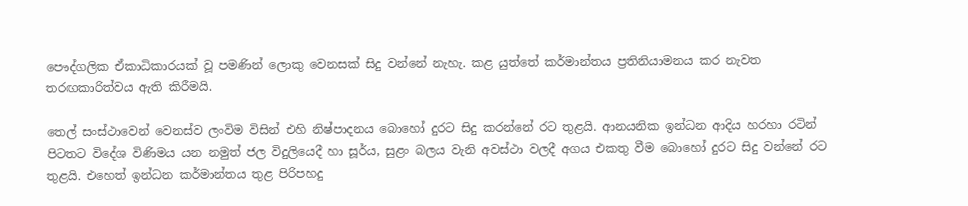පෞද්ගලික ඒකාධිකාරයක් වූ පමණින් ලොකු වෙනසක් සිදු වන්නේ නැහැ. කළ යුත්තේ කර්මාන්තය ප්‍රතිනියාමනය කර නැවත තරඟකාරිත්වය ඇති කිරීමයි.

තෙල් සංස්ථාවෙන් වෙනස්ව ලංවිම විසින් එහි නිෂ්පාදනය බොහෝ දුරට සිදු කරන්නේ රට තුළයි. ආනයනික ඉන්ධන ආදිය හරහා රටින් පිටතට විදේශ විණිමය යන නමුත් ජල විදුලියෙදී හා සූර්ය, සුළං බලය වැනි අවස්ථා වලදී අගය එකතු වීම බොහෝ දුරට සිදු වන්නේ රට තුළයි. එහෙත් ඉන්ධන කර්මාන්තය තුළ පිරිපහදු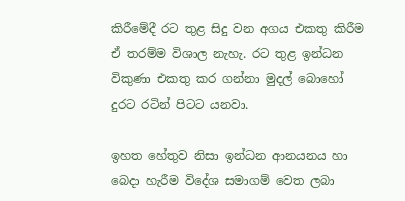කිරීමේදී රට තුළ සිදු වන අගය එකතු කිරීම ඒ තරම්ම විශාල නැහැ. රට තුළ ඉන්ධන විකුණා එකතු කර ගන්නා මුදල් බොහෝ දුරට රටින් පිටට යනවා.

ඉහත හේතුව නිසා ඉන්ධන ආනයනය හා බෙදා හැරීම විදේශ සමාගම් වෙත ලබා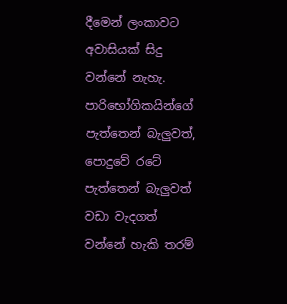දීමෙන් ලංකාවට අවාසියක් සිදු වන්නේ නැහැ. පාරිභෝගිකයින්ගේ පැත්තෙන් බැලුවත්, පොදුවේ රටේ පැත්තෙන් බැලුවත් වඩා වැදගත් වන්නේ හැකි තරම්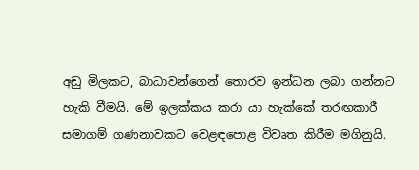අඩු මිලකට, බාධාවන්ගෙන් තොරව ඉන්ධන ලබා ගන්නට හැකි වීමයි. මේ ඉලක්කය කරා යා හැක්කේ තරඟකාරී සමාගම් ගණනාවකට වෙළඳපොළ විවෘත කිරීම මගිනුයි.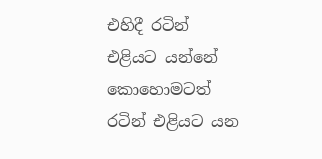එහිදී රටින් එළියට යන්නේ කොහොමටත් රටින් එළියට යන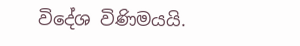විදේශ විණිමයයි.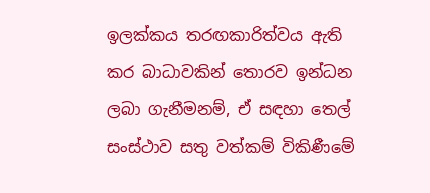ඉලක්කය තරඟකාරිත්වය ඇති කර බාධාවකින් තොරව ඉන්ධන ලබා ගැනීමනම්, ඒ සඳහා තෙල් සංස්ථාව සතු වත්කම් විකිණීමේ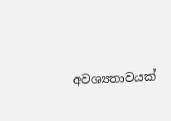අවශ්‍යතාවයක්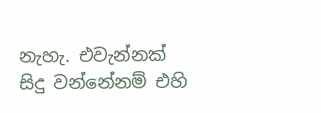නැහැ. එවැන්නක් සිදු වන්නේනම් එහි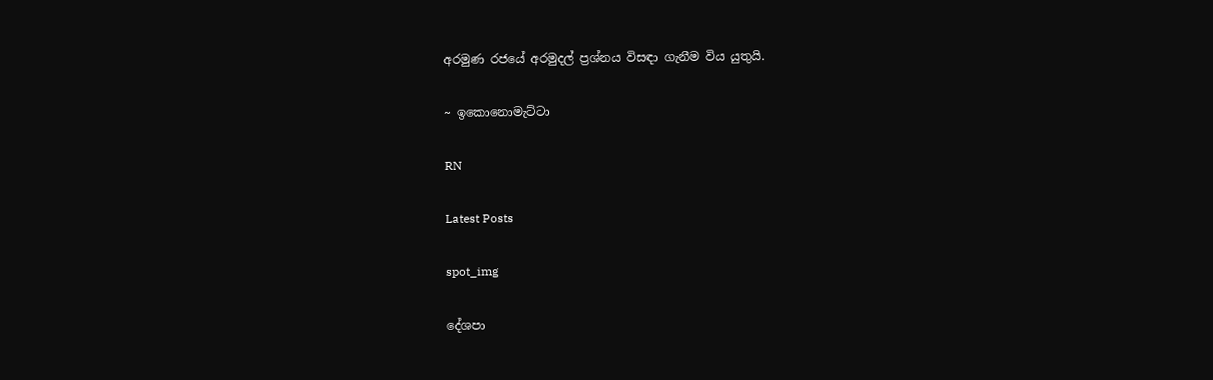අරමුණ රජයේ අරමුදල් ප්‍රශ්නය විසඳා ගැනීම විය යුතුයි.

~ ඉකොනොමැට්ටා

RN

Latest Posts

spot_img

දේශපා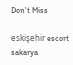Don't Miss

eskişehir escort sakarya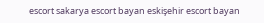escort sakarya escort bayan eskişehir escort bayan